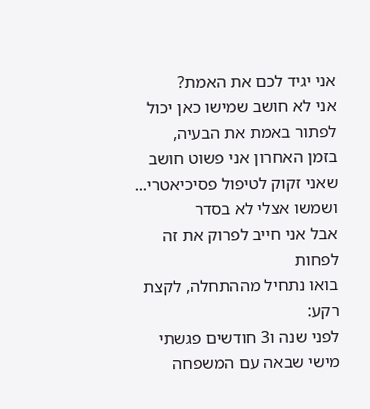אני יגיד לכם את האמת?
אני לא חושב שמישו כאן יכול לפתור באמת את הבעיה,
בזמן האחרון אני פשוט חושב שאני זקוק לטיפול פסיכיאטרי... ושמשו אצלי לא בסדר
אבל אני חייב לפרוק את זה לפחות
בואו נתחיל מההתחלה, לקצת רקע:
לפני שנה ו3 חודשים פגשתי מישי שבאה עם המשפחה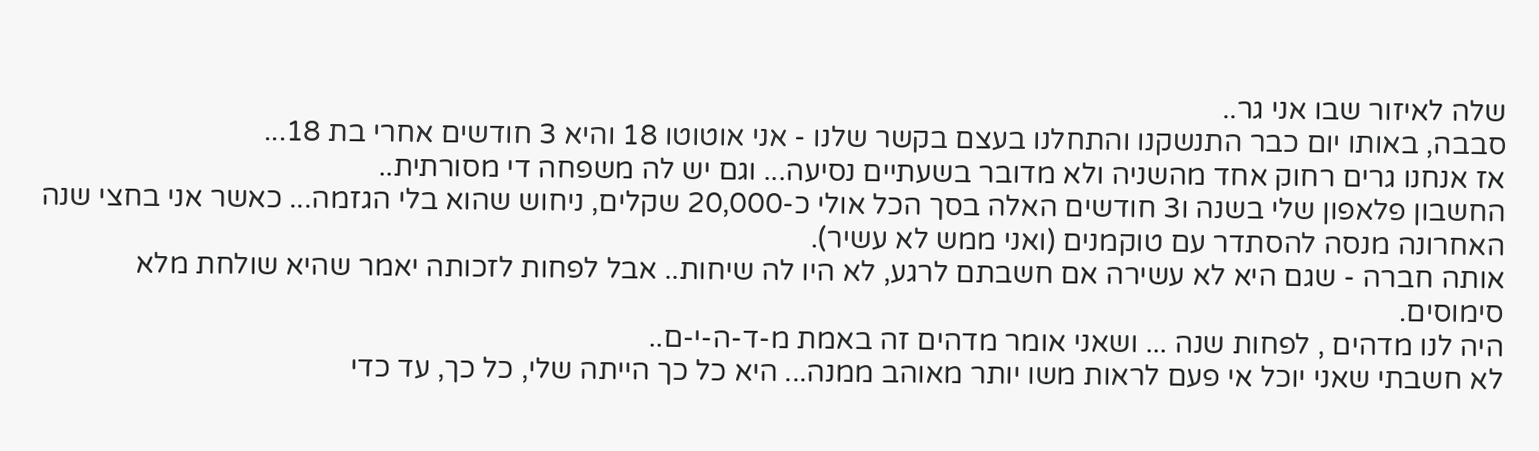שלה לאיזור שבו אני גר..
סבבה, באותו יום כבר התנשקנו והתחלנו בעצם בקשר שלנו - אני אוטוטו 18 והיא 3 חודשים אחרי בת 18...
אז אנחנו גרים רחוק אחד מהשניה ולא מדובר בשעתיים נסיעה... וגם יש לה משפחה די מסורתית..
החשבון פלאפון שלי בשנה ו3 חודשים האלה בסך הכל אולי כ-20,000 שקלים, ניחוש שהוא בלי הגזמה... כאשר אני בחצי שנה האחרונה מנסה להסתדר עם טוקמנים (ואני ממש לא עשיר).
אותה חברה - שגם היא לא עשירה אם חשבתם לרגע, לא היו לה שיחות.. אבל לפחות לזכותה יאמר שהיא שולחת מלא סימוסים.
היה לנו מדהים , לפחות שנה ... ושאני אומר מדהים זה באמת מ-ד-ה-י-ם..
לא חשבתי שאני יוכל אי פעם לראות משו יותר מאוהב ממנה... היא כל כך הייתה שלי, כל כך, עד כדי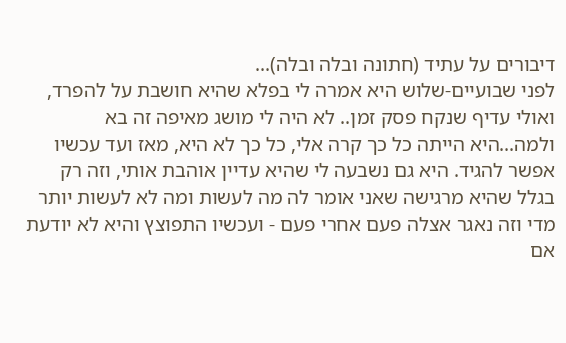דיבורים על עתיד (חתונה ובלה ובלה)...
לפני שבועיים-שלוש היא אמרה לי בפלא שהיא חושבת על להפרד, ואולי עדיף שנקח פסק זמן.. לא היה לי מושג מאיפה זה בא ולמה...היא הייתה כל כך קרה אלי, כל כך לא היא, מאז ועד עכשיו אפשר להגיד. היא גם נשבעה לי שהיא עדיין אוהבת אותי, וזה רק בגלל שהיא מרגישה שאני אומר לה מה לעשות ומה לא לעשות יותר מדי וזה נאגר אצלה פעם אחרי פעם - ועכשיו התפוצץ והיא לא יודעת אם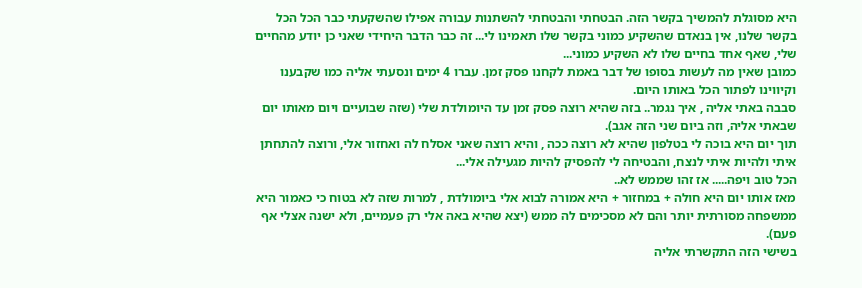היא מסוגלת להמשיך בקשר הזה. הבטחתי והבטחתי להשתנות עבורה אפילו שהשקעתי כבר הכל הכל בקשר שלנו, אין בנאדם שהשקיע כמוני בקשר שלו תאמינו לי... זה כבר הדבר היחידי שאני כן יודע מהחיים שלי, שאף אחד בחיים שלו לא השקיע כמוני...
כמובן שאין מה לעשות בסופו של דבר באמת לקחנו פסק זמן. עברו 4 ימים ונסעתי אליה כמו שקבענו וקיווינו לפתור הכל באותו היום.
סבבה באתי אליה , איך נגמר.. בזה שהיא רוצה פסק זמן עד היומולדת שלי (שזה שבועיים ויום מאותו יום שבאתי אליה, וזה ביום שני הזה אגב).
תוך יום היא בוכה לי בטלפון שהיא לא רוצה ככה , והיא רוצה שאני אסלח לה ואחזור אלי, ורוצה להתחתן איתי ולהיות איתי לנצח, והבטיחה לי להפסיק להיות מגעילה אלי...
הכל טוב ויפה..... אז זהו שממש לא..
מאז אותו יום היא חולה + במחזור + היא אמורה לבוא אלי ביומולדת , למרות שזה לא בטוח כי כאמור היא ממשפחה מסורתית יותר והם לא מסכימים לה ממש (יצא שהיא באה אלי רק פעמיים, ולא ישנה אצלי אף פעם).
בשישי הזה התקשרתי אליה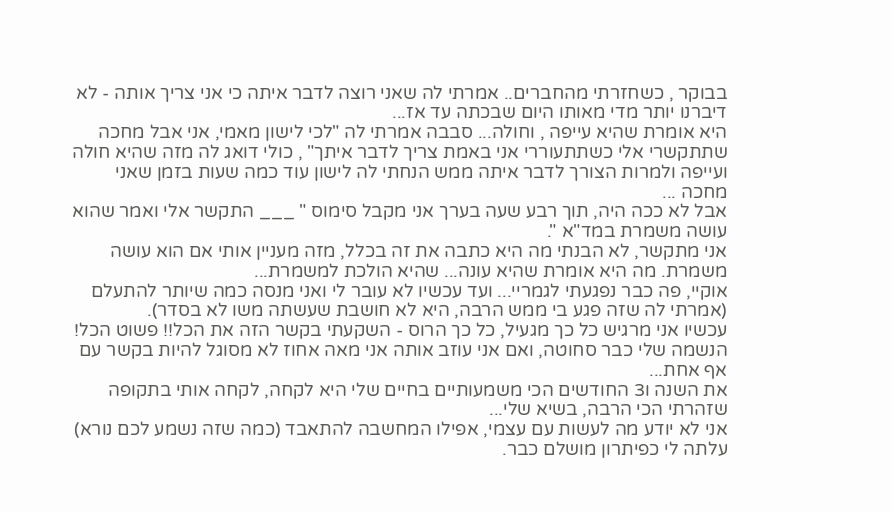בבוקר , כשחזרתי מהחברים.. אמרתי לה שאני רוצה לדבר איתה כי אני צריך אותה - לא דיברנו יותר מדי מאותו היום שבכתה עד אז...
היא אומרת שהיא עייפה , וחולה... סבבה אמרתי לה "לכי לישון מאמי, אני אבל מחכה שתתקשרי אלי כשתתעוררי אני באמת צריך לדבר איתך" , כולי דואג לה מזה שהיא חולה ועייפה ולמרות הצורך לדבר איתה ממש הנחתי לה לישון עוד כמה שעות בזמן שאני מחכה ...
אבל לא ככה היה, תוך רבע שעה בערך אני מקבל סימוס " ___ התקשר אלי ואמר שהוא עושה משמרת במד"א ".
אני מתקשר, לא הבנתי מה היא כתבה את זה בכלל, מזה מעניין אותי אם הוא עושה משמרת. מה היא אומרת שהיא עונה... שהיא הולכת למשמרת...
אוקיי, פה כבר נפגעתי לגמריי... ועד עכשיו לא עובר לי ואני מנסה כמה שיותר להתעלם (אמרתי לה שזה פגע בי ממש הרבה, היא לא חושבת שעשתה משו לא בסדר).
עכשיו אני מרגיש כל כך מגעיל, כל כך הרוס - השקעתי בקשר הזה את הכל!! פשוט הכל! הנשמה שלי כבר סחוטה, ואם אני עוזב אותה אני מאה אחוז לא מסוגל להיות בקשר עם אף אחת...
את השנה ו3 החודשים הכי משמעותיים בחיים שלי היא לקחה, לקחה אותי בתקופה שזהרתי הכי הרבה, בשיא שלי...
אני לא יודע מה לעשות עם עצמי, אפילו המחשבה להתאבד (כמה שזה נשמע לכם נורא) עלתה לי כפיתרון מושלם כבר.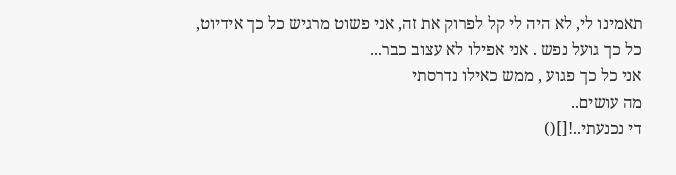תאמינו לי, לא היה לי קל לפרוק את זה, אני פשוט מרגיש כל כך אידיוט, כל כך גועל נפש . אני אפילו לא עצוב כבר...
אני כל כך פגוע , ממש כאילו נדרסתי
מה עושים..
די נכנעתי..![]()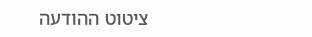ציטוט ההודעה